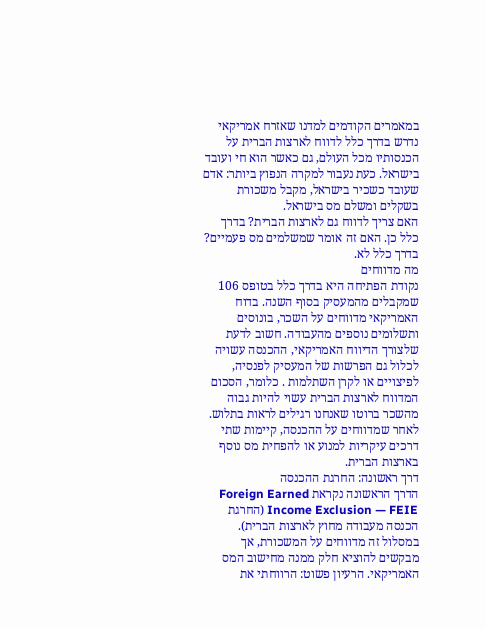במאמרים הקודמים למדנו שאזרח אמריקאי נדרש בדרך כלל לדווח לארצות הברית על הכנסותיו מכל העולם, גם כאשר הוא חי ועובד בישראל. כעת נעבור למקרה הנפוץ ביותר: אדם שעובד כשכיר בישראל, מקבל משכורת בשקלים ומשלם מס בישראל.
האם צריך לדווח גם לארצות הברית? בדרך כלל כן. האם זה אומר שמשלמים מס פעמיים? בדרך כלל לא.
מה מדווחים
נקודת הפתיחה היא בדרך כלל בטופס 106 שמקבלים מהמעסיק בסוף השנה. בדוח האמריקאי מדווחים על השכר, בונוסים ותשלומים נוספים מהעבודה. חשוב לדעת שלצורך הדיווח האמריקאי, ההכנסה עשויה לכלול גם הפרשות של המעסיק לפנסיה, לפיצויים או לקרן השתלמות . כלומר, הסכום המדווח לארצות הברית עשוי להיות גבוה מהשכר ברוטו שאנחנו רגילים לראות בתלוש.
לאחר שמדווחים על ההכנסה, קיימות שתי דרכים עיקריות למנוע או להפחית מס נוסף בארצות הברית.
דרך ראשונה: החרגת ההכנסה
הדרך הראשונה נקראת Foreign Earned Income Exclusion — FEIE (החרגת הכנסה מעבודה מחוץ לארצות הברית). במסלול זה מדווחים על המשכורת, אך מבקשים להוציא חלק ממנה מחישוב המס האמריקאי. הרעיון פשוט: הרווחתי את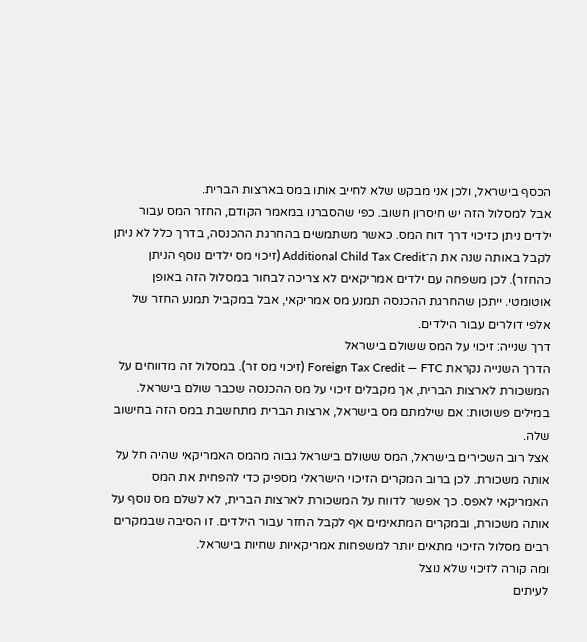הכסף בישראל, ולכן אני מבקש שלא לחייב אותו במס בארצות הברית.
אבל למסלול הזה יש חיסרון חשוב. כפי שהסברנו במאמר הקודם, החזר המס עבור ילדים ניתן כזיכוי דרך דוח המס. כאשר משתמשים בהחרגת ההכנסה, בדרך כלל לא ניתן לקבל באותה שנה את ה־Additional Child Tax Credit (זיכוי מס ילדים נוסף הניתן כהחזר). לכן משפחה עם ילדים אמריקאים לא צריכה לבחור במסלול הזה באופן אוטומטי. ייתכן שהחרגת ההכנסה תמנע מס אמריקאי, אבל במקביל תמנע החזר של אלפי דולרים עבור הילדים.
דרך שנייה: זיכוי על המס ששולם בישראל
הדרך השנייה נקראת Foreign Tax Credit — FTC (זיכוי מס זר). במסלול זה מדווחים על המשכורת לארצות הברית, אך מקבלים זיכוי על מס ההכנסה שכבר שולם בישראל. במילים פשוטות: אם שילמתם מס בישראל, ארצות הברית מתחשבת במס הזה בחישוב שלה.
אצל רוב השכירים בישראל, המס ששולם בישראל גבוה מהמס האמריקאי שהיה חל על אותה משכורת. לכן ברוב המקרים הזיכוי הישראלי מספיק כדי להפחית את המס האמריקאי לאפס. כך אפשר לדווח על המשכורת לארצות הברית, לא לשלם מס נוסף על אותה משכורת, ובמקרים המתאימים אף לקבל החזר עבור הילדים. זו הסיבה שבמקרים רבים מסלול הזיכוי מתאים יותר למשפחות אמריקאיות שחיות בישראל.
ומה קורה לזיכוי שלא נוצל
לעיתים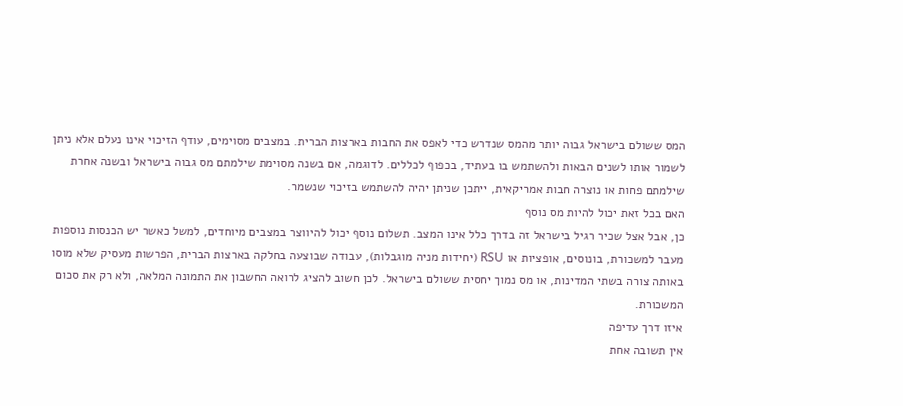המס ששולם בישראל גבוה יותר מהמס שנדרש כדי לאפס את החבות בארצות הברית. במצבים מסוימים, עודף הזיכוי אינו נעלם אלא ניתן לשמור אותו לשנים הבאות ולהשתמש בו בעתיד, בכפוף לכללים. לדוגמה, אם בשנה מסוימת שילמתם מס גבוה בישראל ובשנה אחרת שילמתם פחות או נוצרה חבות אמריקאית, ייתכן שניתן יהיה להשתמש בזיכוי שנשמר.
האם בכל זאת יכול להיות מס נוסף
כן, אבל אצל שכיר רגיל בישראל זה בדרך כלל אינו המצב. תשלום נוסף יכול להיווצר במצבים מיוחדים, למשל כאשר יש הכנסות נוספות מעבר למשכורת, בונוסים, אופציות או RSU (יחידות מניה מוגבלות), עבודה שבוצעה בחלקה בארצות הברית, הפרשות מעסיק שלא מוסו באותה צורה בשתי המדינות, או מס נמוך יחסית ששולם בישראל. לכן חשוב להציג לרואה החשבון את התמונה המלאה, ולא רק את סכום המשכורת.
איזו דרך עדיפה
אין תשובה אחת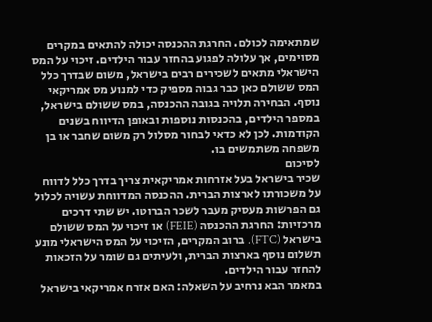שמתאימה לכולם. החרגת ההכנסה יכולה להתאים במקרים מסוימים, אך עלולה לפגוע בהחזר עבור הילדים. זיכוי על המס הישראלי מתאים לשכירים רבים בישראל, משום שבדרך כלל המס ששולם כאן כבר גבוה מספיק כדי למנוע מס אמריקאי נוסף. הבחירה תלויה בגובה ההכנסה, במס ששולם בישראל, במספר הילדים, בהכנסות נוספות ובאופן הדיווח בשנים הקודמות. לכן לא כדאי לבחור מסלול רק משום שחבר או בן משפחה משתמשים בו.
לסיכום
שכיר בישראל בעל אזרחות אמריקאית צריך בדרך כלל לדווח על משכורתו לארצות הברית. ההכנסה המדווחת עשויה לכלול גם הפרשות מעסיק מעבר לשכר הברוטו. יש שתי דרכים מרכזיות: החרגת ההכנסה (FEIE) או זיכוי על המס ששולם בישראל (FTC). ברוב המקרים, הזיכוי על המס הישראלי מונע תשלום נוסף בארצות הברית, ולעיתים גם שומר על הזכאות להחזר עבור הילדים.
במאמר הבא נרחיב על השאלה: האם אזרח אמריקאי בישראל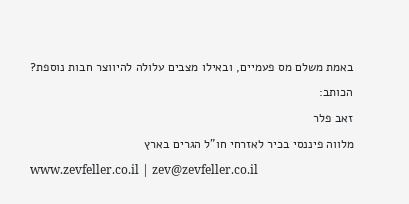באמת משלם מס פעמיים, ובאילו מצבים עלולה להיווצר חבות נוספת?
הכותב:
זאב פלר
מלווה פיננסי בכיר לאזרחי חו"ל הגרים בארץ
www.zevfeller.co.il | zev@zevfeller.co.il